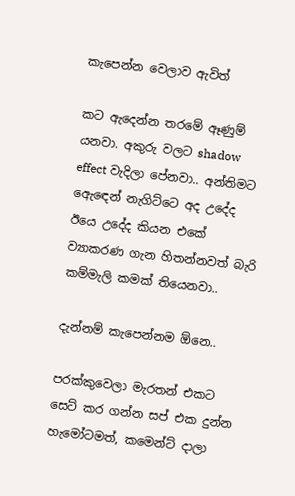කැපෙන්න වෙලාව ඇවිත්

කට ඇදෙන්න තරමේ ඈණුම් යනවා. අකුරු වලට shadow effect වැදිලා පේනවා.. අන්තිමට ඇ‍ෙඳෙන් නැගිට්ටෙ අද උදේද ඊයෙ උදේද කියන එකේ ව්‍යාකරණ ගැන හිතන්නවත් බැරි කම්මැලි කමක් තියෙනවා..

දැන්නම් කැපෙන්නම ඕනෙ..

පරක්කුවෙලා මැරතන් එකට සෙට් කර ගන්න සප් එක දුන්න හැමෝටමත්, කමෙන්ට් දාලා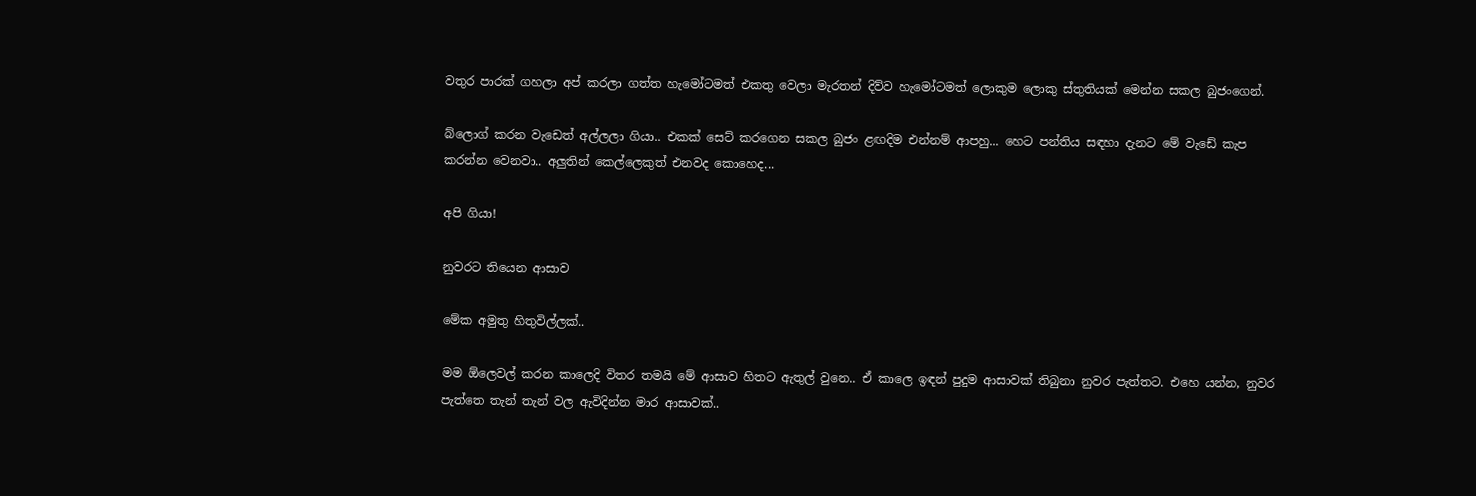වතුර පාරක් ගහලා අප් කරලා ගත්ත හැමෝටමත් එකතු වෙලා මැරතන් දිව්ව හැමෝටමත් ලොකුම ලොකු ස්තුතියක් මෙන්න සකල බුජංගෙන්.

බ්ලොග් කරන වැ‍ඩෙත් අල්ලලා ගියා.. එකක් සෙට් කරගෙන සකල බුජං ළඟදිම එන්නම් ආපහු... හෙට පන්තිය සඳහා දැනට මේ වැඩේ කැප කරන්න වෙනවා.. අලුතින් කෙල්ලෙකුත් එනවද කොහෙද...

අපි ගියා!

නුවරට තියෙන ආසාව

මේක අමුතු හිතුවිල්ලක්..

මම ඕලෙවල් කරන කාලෙදි විතර තමයි මේ ආසාව හිතට ඇතුල් වුනෙ.. ඒ කාලෙ ඉඳන් පුදුම ආසාවක් තිබුනා නුවර පැත්තට. එහෙ යන්න, නුවර පැත්තෙ තැන් තැන් වල ඇවිදින්න මාර ආසාවක්..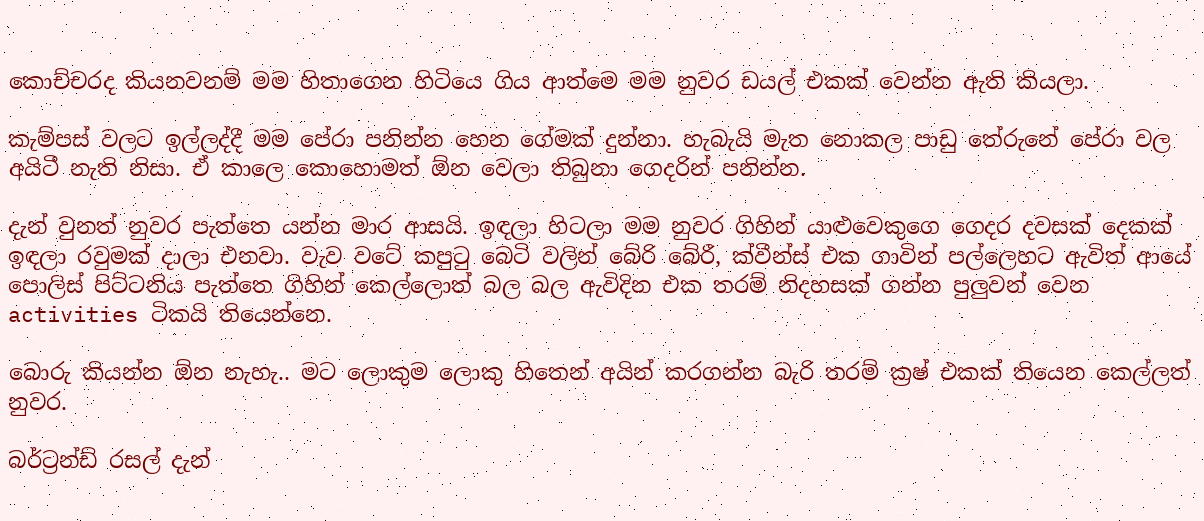කොච්චරද කියනවනම් මම හිතාගෙන හිටියෙ ගිය ආත්මෙ මම නුවර ඩයල් එකක් වෙන්න ඇති කියලා.

කැම්පස් වලට ඉල්ලද්දී මම පේරා පනින්න හෙන ගේමක් දුන්නා. හැබැයි මැත නොකල පාඩු තේරුනේ පේරා වල අයිටී නැති නිසා. ඒ කාලෙ කොහොමත් ඕන වෙලා තිබුනා ගෙදරින් පනින්න.

දැන් වුනත් නුවර පැත්තෙ යන්න මාර ආසයි. ඉඳලා හිටලා මම නුවර ගිහින් යාළුවෙකුගෙ ගෙදර දවසක් දෙකක් ඉඳලා රවුමක් දාලා එනවා. වැව වටේ කපුටු බෙටි වලින් බේරි බේරී, ක්වීන්ස් එක ගාවින් පල්ලෙහට ඇවිත් ආයේ පොලිස් පිට්ටනිය පැත්තෙ ගිහින් කෙල්ලොත් බල බල ඇවිදින එක තරම් නිදහසක් ගන්න පුලුවන් වෙන activities ටිකයි තියෙන්නෙ.

බොරු කියන්න ඕන නැහැ.. මට ලොකුම ලොකු හිතෙන් අයින් කරගන්න බැරි තරම් ක්‍රෂ් එකක් තියෙන කෙල්ලත් නුවර.

බර්ට්‍රන්ඩ් රසල් දැන්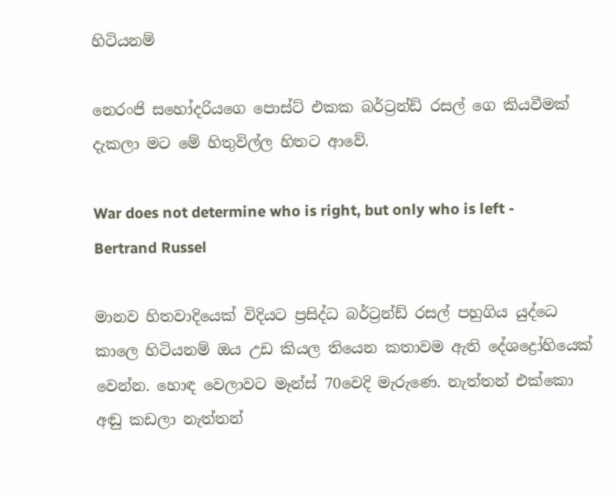හිටියනම්

නෙරංජි ස‍හෝදරියගෙ පොස්ට් එකක බර්ට්‍රන්ඩ් රසල් ගෙ කියවීමක් දැකලා මට මේ හිතුවිල්ල හිතට ආවේ.

War does not determine who is right, but only who is left - Bertrand Russel

මානව හිතවාදියෙක් විදියට ප්‍රසිද්ධ බර්ට්‍රන්ඩ් රසල් පහුගිය යුද්ධෙ කාලෙ හිටියනම් ඔය උඩ කියල තියෙන කතාවම ඇති දේශද්‍රෝහියෙක් වෙන්න. හොඳ වෙලාවට මෑන්ස් 70වෙදි මැරුණෙ. නැත්තන් එක්කො අඬු කඩලා නැත්තන්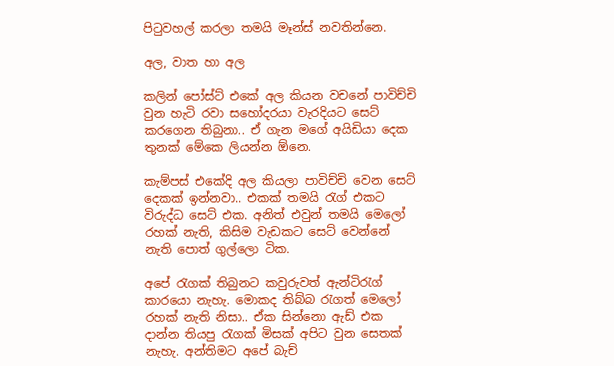පිටුවහල් කරලා තමයි මෑන්ස් නවතින්නෙ.

අල, වාත හා අල

කලින් පෝස්ට් එකේ අල කියන වචනේ පාවිච්චි වුන හැටි රවා ස‍හෝදරයා වැරදියට සෙට් කරගෙන තිබුනා.. ඒ ගැන මගේ අයිඩියා දෙක තුනක් මේකෙ ලියන්න ඕනෙ.

කැම්පස් එකේදි අල කියලා පාවිච්චි වෙන සෙට් දෙකක් ඉන්නවා.. එකක් තමයි රැග් එකට විරුද්ධ සෙට් එක. අනිත් එවුන් තමයි මෙලෝ රහක් නැති, කිසිම වැඩකට සෙට් වෙන්නේ නැති පොත් ගුල්ලො ටික.

අපේ රැගක් තිබුනට කවුරුවත් ඇන්ටිරැග් කාරයො නැහැ. මොකද තිබ්බ රැගත් මෙලෝ රහක් නැති නිසා.. ඒක සින්නො ඇඩ් එක දාන්න තියපු රැගක් මිසක් අපිට වුන සෙතක් නැහැ. අන්තිමට අපේ බැච්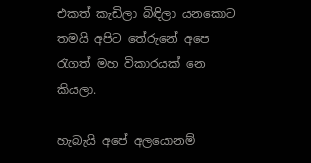එකත් කැඩිලා බිඳිලා යනකොට තමයි අපිට තේරුනේ අපෙ රැගත් මහ විකාරයක් නෙ කියලා.

හැබැයි අපේ අලයොනම්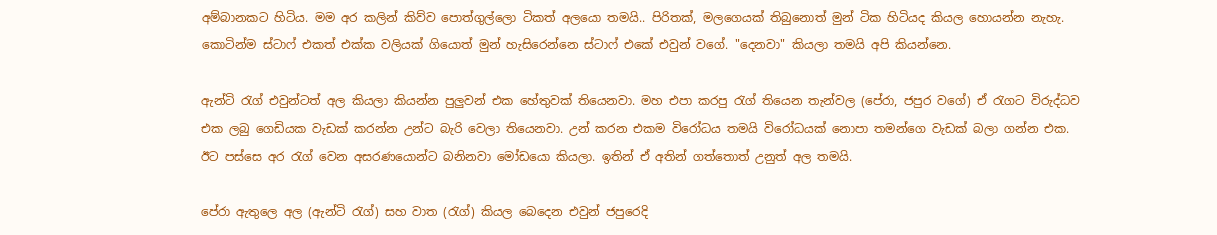අම්බානකට හිටිය. මම අර කලින් කිව්ව පොත්ගුල්ලො ටිකත් අ‍ලයො තමයි.. පිරිතක්, මලගෙයක් තිබුනොත් මුන් ටික හිටියද කියල හොයන්න නැහැ. කොටින්ම ස්ටාෆ් එකත් එක්ක වලියක් ගියොත් මුන් හැසිරෙන්නෙ ස්ටාෆ් එකේ එවුන් වගේ. "දෙනවා" කියලා තමයි අපි කියන්නෙ.

ඇන්ටි රැග් එවුන්ටත් අල කියලා කියන්න පුලුවන් එක හේතුවක් තියෙනවා. මහ එපා කරපු රැග් තියෙන තැන්වල (පේරා, ජපුර වගේ) ඒ රැගට විරුද්ධව එක ලබු ගෙඩියක වැඩක් කරන්න උන්ට බැරි වෙලා තියෙනවා. උන් කරන එකම විරෝධය තමයි විරෝධයක් නොපා තමන්ගෙ වැඩක් බලා ගන්න එක. ඊට පස්සෙ අර රැග් වෙන අසරණයොන්ට බනිනවා මෝඩයො කියලා. ඉතින් ඒ අතින් ගත්තොත් උනුත් අල තමයි.

පේරා ඇතුලෙ අල (ඇන්ටි රැග්) සහ වාත (රැග්) කියල බෙදෙන එවුන් ජපුරෙදි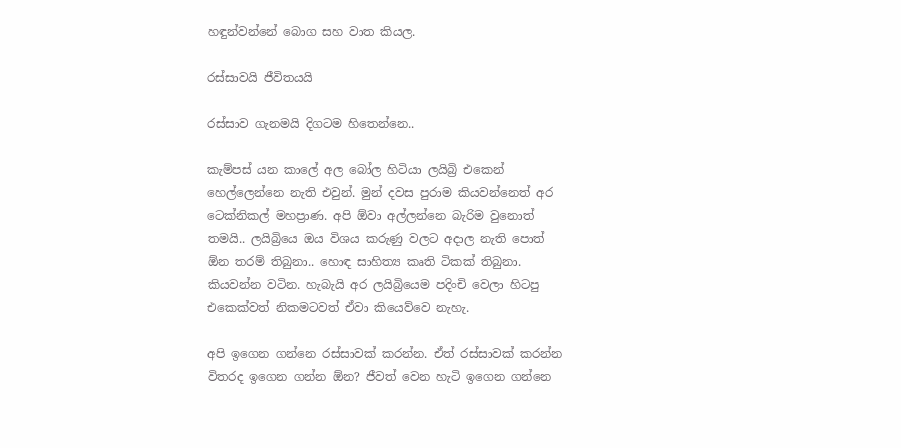හඳුන්වන්නේ බොග සහ වාත කියල.

රස්සාවයි ජීවිතයයි

රස්සාව ගැනමයි දිගටම හිතෙන්නෙ..

කැම්පස් යන කාලේ අල බෝල හිටියා ලයිබ්‍රි එකෙන් හෙල්ලෙන්නෙ නැති එවුන්. මුන් දවස පුරාම කියවන්නෙත් අර ටෙක්නිකල් මහප්‍රාණ. අපි ඕවා අල්ලන්නෙ බැරිම වුනොත් තමයි.. ලයිබ්‍රියෙ ඔය විශය කරුණු වලට අදාල නැති පොත් ඕන තරම් තිබුනා.. හොඳ සාහිත්‍ය කෘති ටිකක් තිබුනා. කියවන්න වටින. හැබැයි අර ලයිබ්‍රියෙම පදිංචි වෙලා හිටපු එකෙක්වත් නිකමටවත් ඒවා කියෙව්වෙ නැහැ.

අපි ඉගෙන ගන්නෙ රස්සාවක් කරන්‍න. ඒත් රස්සාවක් කරන්න විතරද ඉගෙන ගන්න ඕන? ජීවත් වෙන හැටි ඉගෙන ගන්නෙ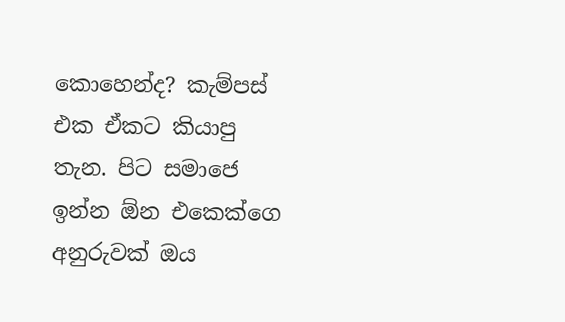කොහෙන්ද? කැම්පස් එක ඒකට කියාපු තැන. පිට සමාජෙ ඉන්න ඕ‍න එකෙක්ගෙ අනුරුවක් ඔය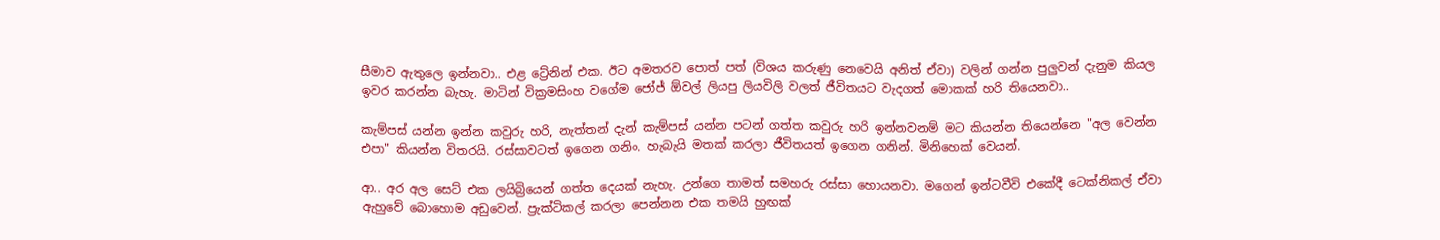සීමාව ඇතුලෙ ඉන්නවා.. එළ ට්‍රේනින් එක. ඊට අමතරව පොත් පත් (විශය කරුණු නෙවෙයි අනිත් ඒවා) වලින් ගන්න පුලුවන් දැනුම කියල ඉවර කරන්න බැහැ. මාටින් වික්‍රමසිංහ වගේම ජෝජ් ඕවල් ලියපු ලියවිලි වලත් ජීවිතයට වැදගත් මොකක් හරි තියෙනවා..

කැම්පස් යන්න ඉන්න කවුරු හරි, නැත්තන් දැන් කැම්පස් යන්න පටන් ගත්ත කවුරු හරි ඉන්නවනම් මට කියන්න තියෙන්නෙ "අල වෙන්න එපා" කියන්න විතරයි. රස්සාවටත් ඉගෙන ගනිං. හැබැයි මතක් කරලා ජීවිතයත් ඉගෙන ගනින්. මිනිහෙක් වෙයන්.

ආ.. අර අල සෙට් එක ලයිබ්‍රියෙන් ගත්ත දෙයක් නැහැ. උන්ගෙ තාමත් සමහරු රස්සා හොයනවා. මගෙන් ඉන්ටවීවි එකේදී ටෙක්නිකල් ඒවා ඇහුවේ බොහොම අඩුවෙන්. ප්‍රැක්ටිකල් කරලා පෙන්නන එක තමයි හුඟක්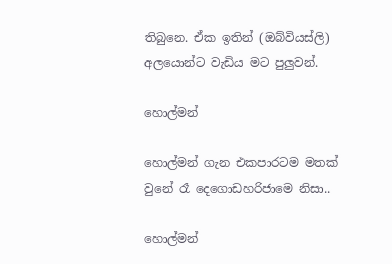තිබුනෙ. ඒක ඉතින් (ඔබ්වියස්ලි) අලයොන්ට වැඩිය මට පුලුවන්.

හොල්මන්

හොල්මන් ගැන එකපාරටම මතක් වුනේ රෑ දෙගොඩහරිජාමෙ නිසා..

හොල්මන්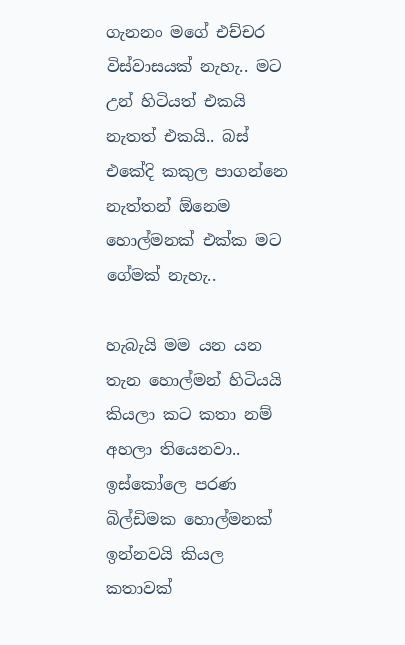ගැනනං මගේ එච්චර විස්වාසයක් නැහැ.. මට උන් හිටියත් එකයි නැතත් එකයි.. බස් එකේදි කකුල පාගන්නෙ නැත්තන් ඕනෙම හොල්මනක් එක්ක මට ගේමක් නැහැ..

හැබැයි මම යන යන තැන හොල්මන් හිටියයි කියලා කට කතා නම් අහලා තියෙනවා.. ඉස්කෝලෙ පරණ බිල්ඩිමක හොල්මනක් ඉන්නවයි කියල කතාවක්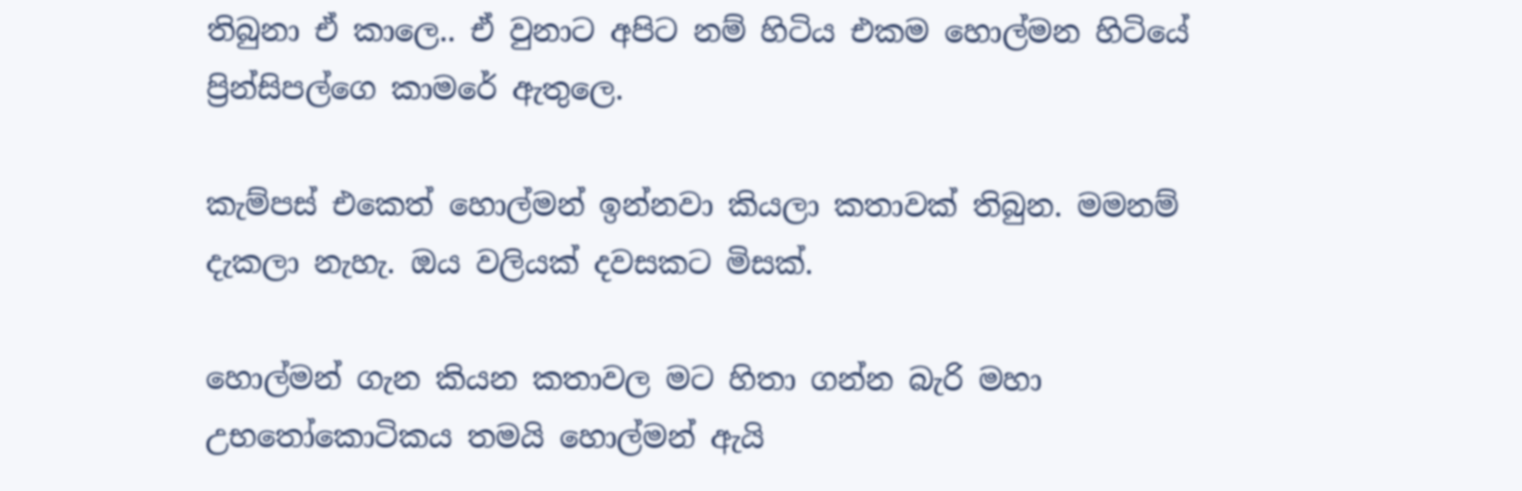තිබුනා ඒ කාලෙ.. ඒ වුනාට අපිට නම් හිටිය එකම හොල්මන හිටියේ ප්‍රින්සිපල්ගෙ කාමරේ ඇතුලෙ.

කැම්පස් එකෙත් හොල්මන් ඉන්නවා කියලා කතාවක් තිබුන. මමනම් දැකලා නැහැ. ඔය වලියක් දවසකට මිසක්.

හොල්මන් ගැන කියන කතාවල මට හිතා ගන්න බැරි මහා උභතෝකොටිකය තමයි හොල්මන් ඇයි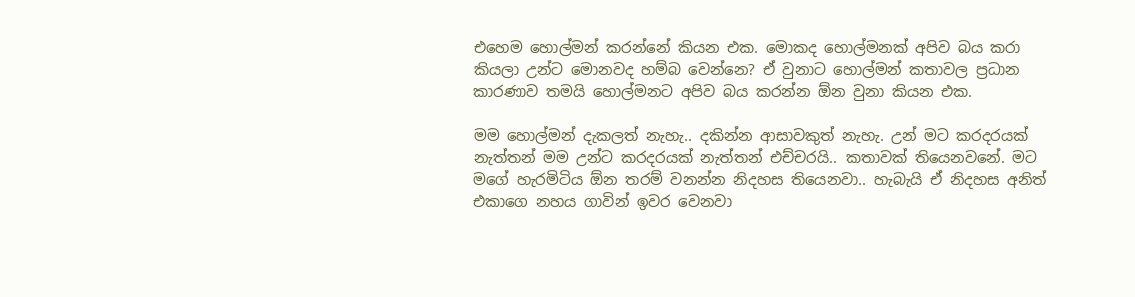එහෙම හොල්මන් කරන්නේ කියන එක. මොකද හොල්මනක් අපිව බය කරා කියලා උන්ට ‍මොනවද හම්බ වෙන්නෙ? ඒ වුනාට හොල්මන් කතාවල ප්‍රධාන කාරණාව තමයි හොල්මනට අපිව බය කරන්න ඕන වුනා කියන එක.

මම හොල්මන් දැකලත් නැහැ.. දකින්න ආසාවකුත් නැහැ. උන් මට කරදරයක් නැත්තන් මම උන්ට කරදරයක් නැත්තන් එච්චරයි.. කතාවක් තියෙනවනේ. මට මගේ හැරමිටිය ඕන තරම් වනන්න නිදහස තියෙනවා.. හැබැයි ඒ නිදහස අනිත් එකාගෙ නහය ගාවින් ඉවර වෙනවා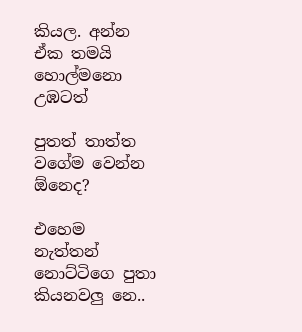කියල. අන්න ඒක තමයි හොල්මනො උඹටත්

පුතත් තාත්ත වගේම වෙන්න ඕනෙද?

එහෙම නැත්තන් නොට්ටිගෙ පුතා කියනවලු නෙ..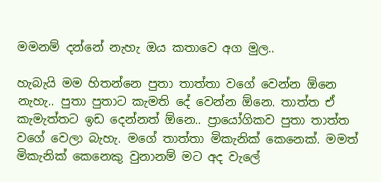මමනම් දන්නේ නැහැ ඔය කතාවෙ අග මුල..

හැබැයි මම හිතන්නෙ පුතා තාත්තා වගේ වෙන්න‍‍ ඕනෙ නැහැ.. පුතා පුතාට කැමති දේ වෙන්න ඕනෙ. තාත්ත ඒ කැමැත්තට ඉඩ දෙන්නත් ඕනෙ.. ප්‍රායෝගිකව පුතා තාත්ත වගේ වෙලා බැහැ. මගේ තාත්තා මිකැනික් කෙනෙක්. මමත් මිකැනික් කෙනෙකු වුනානම් මට අද වැලේ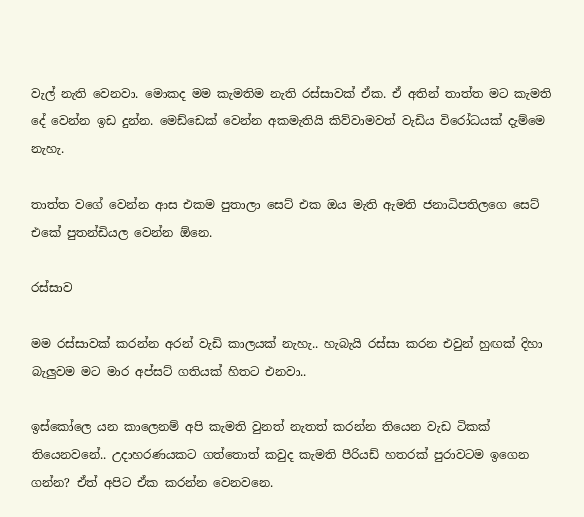වැල් නැති වෙනවා. මොකද මම කැමතිම නැති රස්සාවක් ඒක. ඒ අතින් තාත්ත මට කැමති දේ වෙන්න ඉඩ දුන්න. මෙඩ්ඩෙක් වෙන්න අකමැතියි කිව්වාමවත් වැඩිය විරෝධයක් දැම්මෙ නැහැ.

තාත්ත වගේ වෙන්න ආස එකම පුතාලා සෙට් එක ඔය මැති ඇමති ජනාධිපතිලගෙ සෙට් එ‍කේ පුතන්ඩියල වෙන්න ඕනෙ.

රස්සාව

මම රස්සාවක් කරන්න අරන් වැඩි කාලයක් නැහැ.. හැබැයි රස්සා කරන එවුන් හුඟක් දිහා බැලුවම මට මාර අප්සට් ගතියක් හිතට එනවා..

ඉස්කෝලෙ යන කාලෙනම් අපි කැමති වුනත් නැතත් කරන්න තියෙන වැඩ ටිකක් තියෙනවනේ.. උදාහරණයකට ගත්තොත් කවුද කැමති පීරියඩ් හතරක් පුරාවටම ඉගෙන ගන්න? ඒත් අපිට ඒක කරන්න වෙනවනෙ.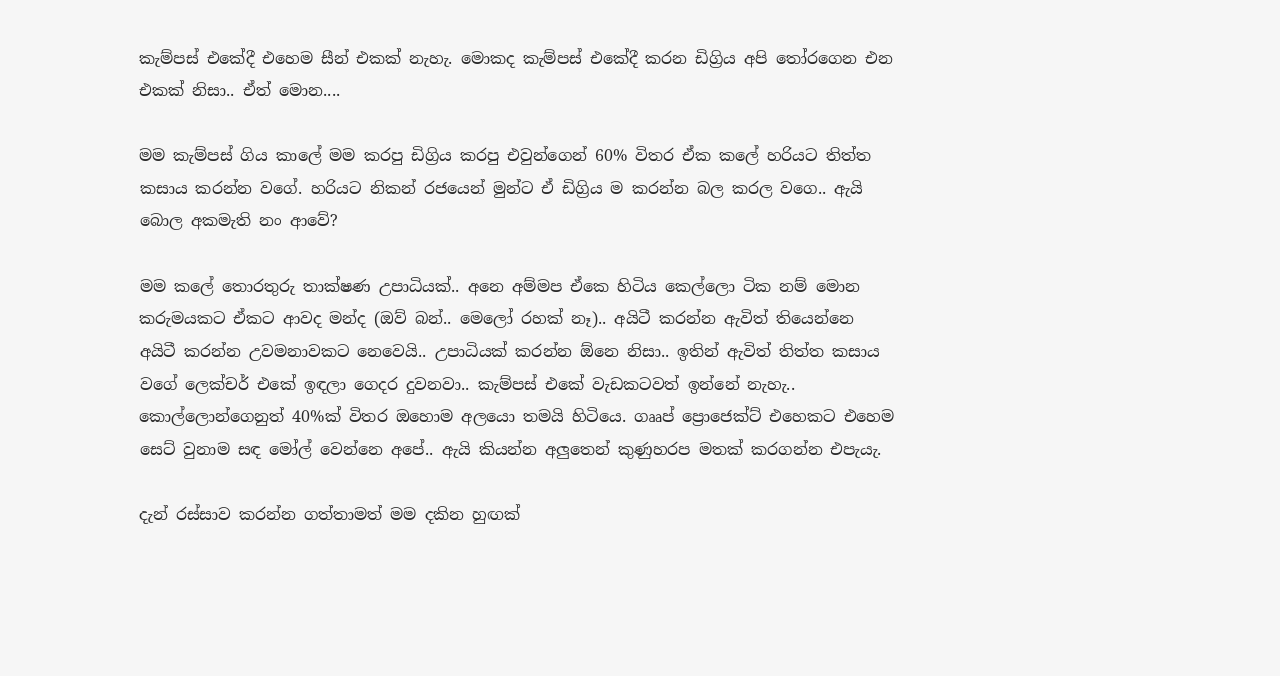කැම්පස් එකේදී එහෙම සීන් එකක් නැහැ. මොකද කැම්පස් එකේදී කරන ඩිග්‍රිය අපි තෝරගෙන එන එකක් නිසා.. ඒත් මොන....

මම කැම්පස් ගිය කාලේ මම කරපු ඩිග්‍රිය කරපු එවුන්ගෙන් 60% විතර ඒක කලේ හරියට තිත්ත කසාය කරන්න වගේ. හරියට නිකන් රජයෙන් මුන්ට ඒ ඩිග්‍රිය ම කරන්න බල කරල වගෙ.. ඇයි බොල අකමැති නං ආවේ?

මම කලේ තොරතුරු තාක්ෂණ උපාධියක්.. අනෙ අම්මප ඒකෙ හිටිය කෙල්ලො ටික නම් මොන කරුමයකට ඒකට ආවද මන්ද (ඔව් බන්.. මෙලෝ රහක් නෑ).. අයිටී කරන්න ඇවිත් තියෙන්නෙ අයිටී කරන්න උවමනාවකට නෙවෙයි.. උපාධියක් කරන්න ඕනෙ නිසා.. ඉතින් ඇවිත් තිත්ත කසාය වගේ ලෙක්චර් එකේ ඉඳලා ගෙදර දුවනවා.. කැම්පස් එකේ වැඩකටවත් ඉන්නේ නැහැ.. කොල්ලොන්ගෙනුත් 40%ක් විතර ඔහොම අලයො තමයි හිටියෙ. ගෲප් ප්‍රොජෙක්ට් එහෙකට එහෙම සෙට් වුනාම සඳ මෝල් වෙන්නෙ අපේ.. ඇයි කියන්න අලුතෙන් කුණුහරප මතක් කරගන්න එපැයැ.

දැන් රස්සාව කරන්න ගත්තාමත් මම දකින හුඟක්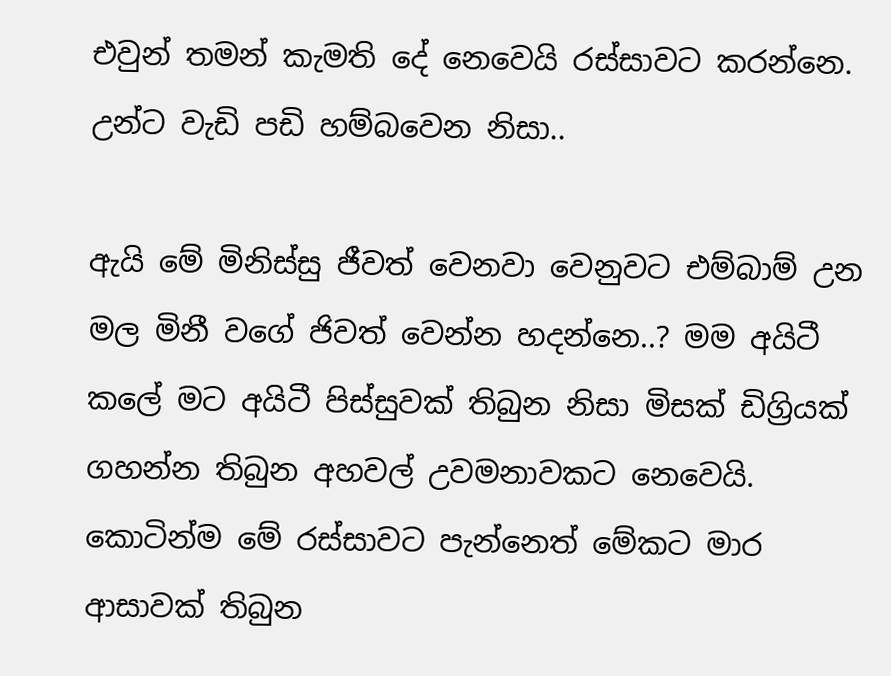එවුන් තමන් කැමති දේ නෙවෙයි රස්සාවට කරන්නෙ. උන්ට වැඩි පඩි හම්බවෙන නිසා..

ඇයි මේ මිනිස්සු ජීවත් වෙනවා වෙනුවට එම්බාම් උන මල මිනී වගේ ජිවත් වෙන්න හදන්නෙ..? මම අයිටී කලේ මට අයිටී පිස්සුවක් තිබුන නිසා මිසක් ඩිග්‍රියක් ගහන්න තිබුන අහවල් උවමනාවකට නෙවෙයි. කොටින්ම මේ රස්සාවට පැන්නෙත් මේකට මාර ආසාවක් තිබුන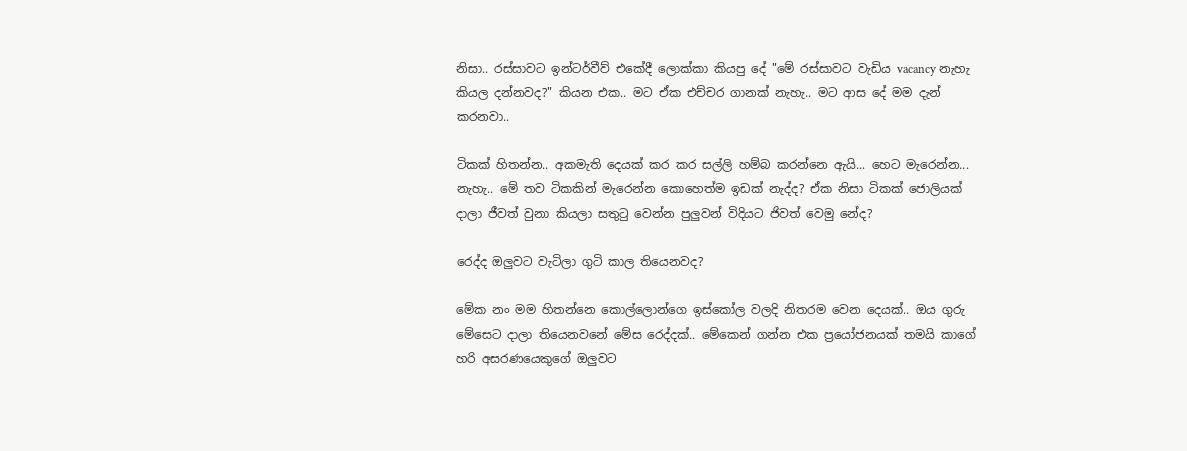නිසා.. රස්සාවට ඉන්ටර්වීව් එකේදී ලොක්කා කියපු දේ "මේ රස්සාවට වැඩිය vacancy නැහැ කියල දන්නවද?" කියන එක.. මට ඒක එච්චර ගානක් නැහැ.. මට ආස දේ මම දැන් කරනවා..

ටිකක් හිතන්න.. අකමැති දෙයක් කර කර සල්ලි හම්බ කරන්නෙ ‍ඇයි... හෙට මැරෙන්න... නැහැ.. මේ තව ටිකකින් මැරෙන්න කොහෙත්ම ඉඩක් නැද්ද? ඒක නිසා ටිකක් ජොලියක් දාලා ජීවත් වුනා කියලා සතුටු වෙන්න පුලුවන් විදියට ජිවත් වෙමු නේද?

රෙද්ද ඔලුවට වැටිලා ගුටි කාල තියෙනවද?

මේක නං මම හිතන්නෙ කොල්ලොන්ගෙ ඉස්කෝල වලදි නිතරම වෙන දෙයක්.. ඔය ගුරු මේසෙට දාලා තියෙනවනේ මේස රෙද්දක්.. මේකෙන් ගන්න එක ප්‍රයෝජනයක් තමයි කාගේ හරි අසරණයෙකුගේ ඔලුවට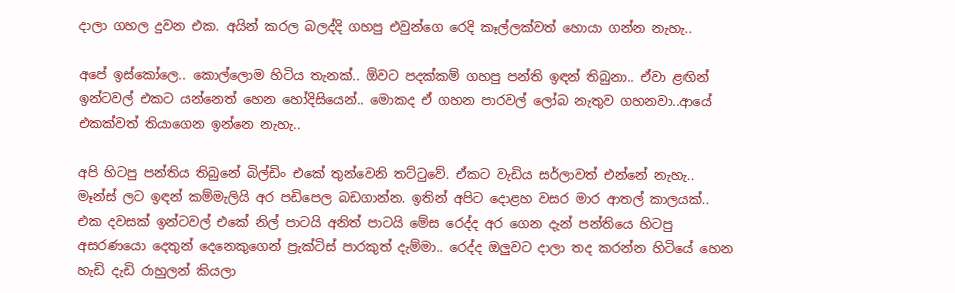දාලා ගහල දුවන එක. අයින් කරල බලද්දි ගහපු එවුන්ගෙ රෙදි කෑල්ලක්වත් හොයා ගන්න නැහැ..

අපේ ඉස්කෝලෙ.. කොල්ලොම හිටිය තැනක්.. ඕවට පදක්කම් ගහපු පන්ති ඉඳන් තිබුනා.. ඒවා ළඟින් ඉන්ටවල් එකට යන්නෙත් හෙන හෝදිසියෙන්.. මොකද ඒ ගහන පාරවල් ලෝබ නැතුව ගහනවා..ආයේ එකක්වත් තියාගෙන ඉන්නෙ නැහැ..

අපි හිටපු පන්තිය තිබුනේ බිල්ඩිං එකේ තුන්වෙනි තට්ටුවේ. ඒකට වැඩිය සර්ලාවත් එන්නේ නැහැ.. මෑන්ස් ලට ඉඳන් කම්මැලියි අර පඩිපෙල බඩගාන්න. ඉතින් අපිට දොළහ වසර මාර ආතල් කාලයක්.. එක දවසක් ඉන්ටවල් එකේ නිල් පාටයි අනිත් පාටයි මේස රෙද්ද අර ගෙන දැන් පන්තියෙ හිටපු අසරණයො දෙතුන් දෙනෙකුගෙන් ප්‍රැක්ටිස් පාරකුත් දැම්මා.. රෙද්ද ඔලුවට දාලා තද කරන්න හිටියේ හෙන හැඩි දැඩි රාහුලන් කියලා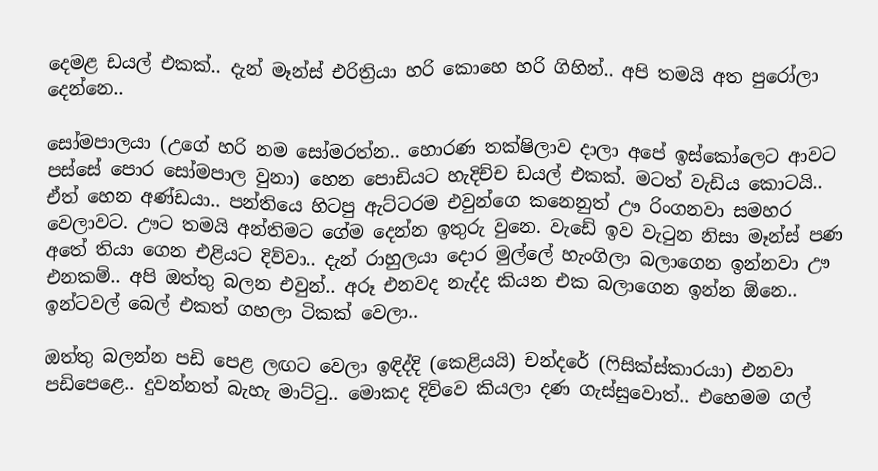දෙමළ ඩයල් එකක්.. දැන් මෑන්ස් එරිත්‍රියා හරි කොහෙ හරි ගිහින්.. අපි තමයි අත පුරෝලා දෙන්නෙ..

සෝමපාලයා (උගේ හරි නම සෝමරත්න.. හොරණ තක්ෂිලාව දාලා අපේ ඉස්කෝලෙට ආවට පස්සේ පොර සෝමපාල වුනා) හෙන පොඩියට හැදිච්ච ඩයල් එකක්. මටත් වැඩිය කොටයි.. ඒත් හෙන අණ්ඩයා.. පන්තියෙ හිටපු ඇට්ටරම එවුන්ගෙ කනෙනුත් ඌ රිංගනවා සමහර වෙලාවට. ඌට තමයි අන්තිමට ගේම දෙන්න ඉතුරු වුනෙ. වැඩේ ඉව වැටුන නිසා මෑන්ස් පණ අතේ තියා ගෙන එළියට දිව්වා.. දැන් රාහුලයා දොර මුල්ලේ හැංගිලා බලාගෙන ඉන්නවා ඌ එනකම්.. අපි ඔත්තු බලන එවුන්.. අරූ එනවද නැද්ද කියන එක බලාගෙන ඉන්න ඕනෙ.. ඉන්ටවල් බෙල් එකත් ගහලා ටිකක් වෙලා..

ඔත්තු බලන්න පඩි පෙළ ලඟට වෙලා ඉඳිද්දි (කෙළියයි) චන්දරේ (ෆිසික්ස්කාරයා) එනවා පඩිපෙළෙ.. දුවන්නත් බැහැ මාට්ටු.. මොකද දිව්වෙ කියලා දණ ගැස්සුවොත්.. එහෙමම ගල්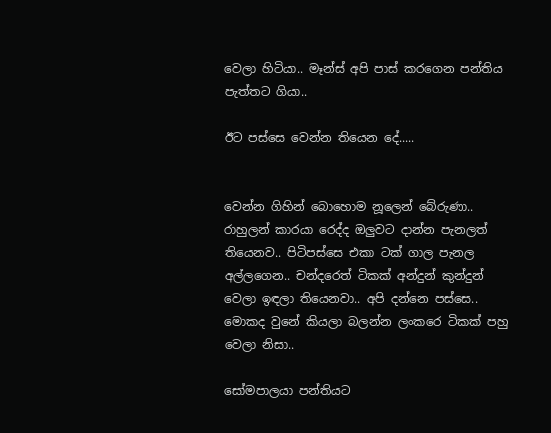වෙලා හිටියා.. මෑන්ස් අපි පාස් කරගෙන පන්තිය පැත්තට ගියා..

ඊට පස්සෙ වෙන්න තියෙන දේ.....


වෙන්න ගිහින් බොහොම නූලෙන් ‍බේරුණා.. රාහුලන් කාරයා රෙද්ද ඔලුවට දාන්න පැනලත් තියෙනව.. පිටිපස්සෙ එකා ටක් ගාල පැනල අල්ලගෙන.. චන්දරෙත් ටිකක් අන්දුන් කුන්දුන් වෙලා ඉඳලා තියෙනවා.. අපි දන්නෙ පස්සෙ.. මොකද වුනේ කියලා බලන්න ලංකරෙ ටිකක් පහු වෙලා නිසා..

සෝමපාලයා පන්තියට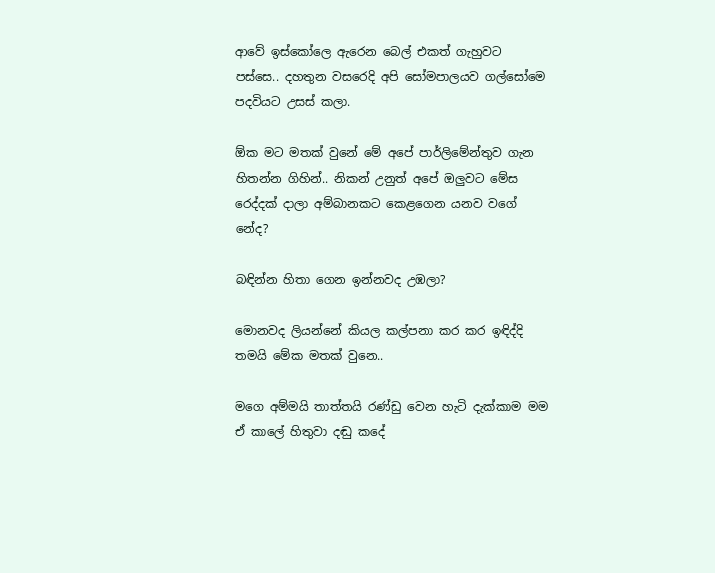ආවේ ඉස්කෝලෙ ඇරෙන බෙල් එකත් ගැහුවට පස්සෙ.. දහතුන වසරෙදි අපි සෝමපාලයව ගල්සෝමෙ පදවියට උසස් කලා.

ඕක මට මතක් වුනේ මේ අපේ පාර්ලිමේන්තුව ගැන හිතන්න ගිහින්.. නිකන් උනුත් අපේ ඔලුවට මේස රෙද්දක් දාලා අම්බානකට කෙළගෙන යනව වගේ නේද?

බඳින්න හිතා ගෙන ඉන්නවද උඹලා?

මොනවද ලියන්නේ කියල කල්පනා කර කර ඉඳිද්දි තමයි මේක මතක් වුනෙ..

මගෙ අම්මයි තාත්තයි රණ්ඩු වෙන හැටි දැක්කාම මම ඒ කාලේ හිතුවා දඬු කදේ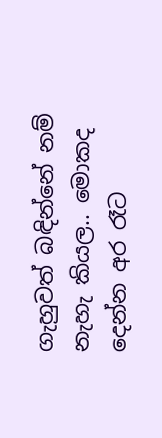ගැහුවත් බඳින්නේ නම් නැහැ කියල.. මොකද දෙන්න අර රෑට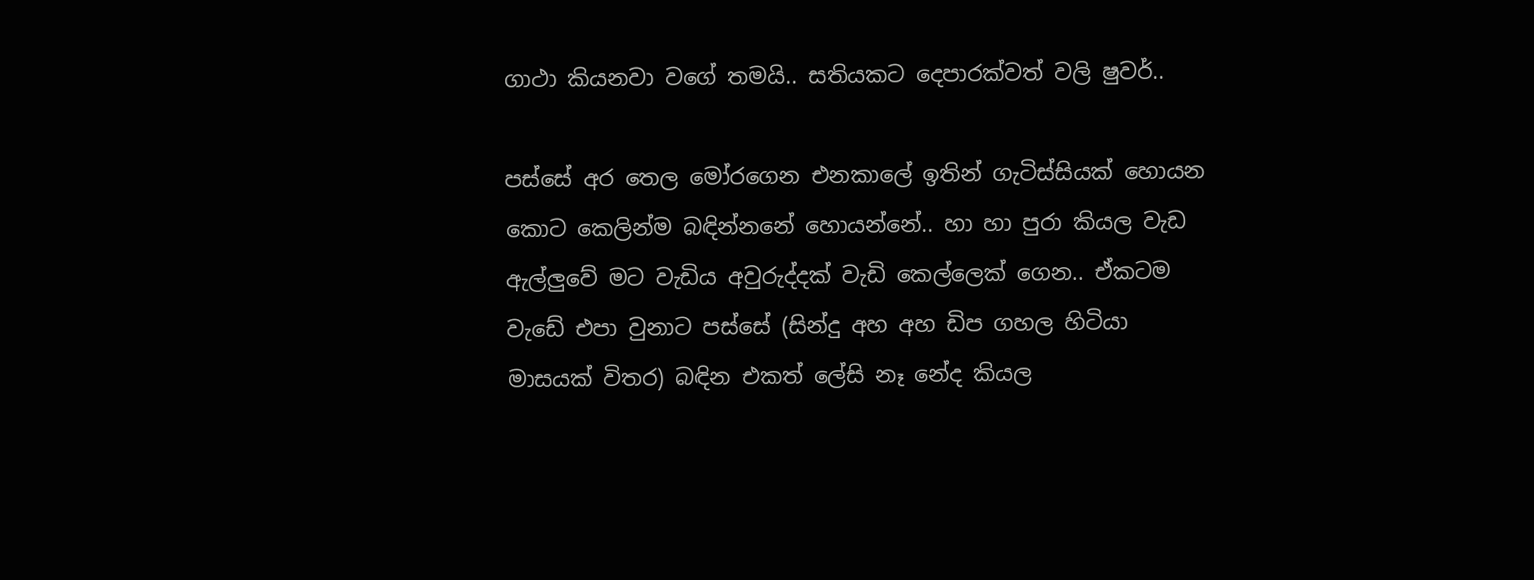ගාථා කියනවා වගේ තමයි.. සතියකට දෙපාරක්වත් වලි ෂුවර්..

පස්සේ අර තෙල මෝරගෙන එනකාලේ ඉතින් ගැටිස්සියක් හොයන කොට කෙලින්ම බඳින්නනේ හොයන්නේ.. හා හා පුරා කියල වැඩ ඇල්ලුවේ මට වැඩිය අවුරුද්දක් වැඩි කෙල්ලෙක් ගෙන.. ඒකටම වැඩේ එපා වුනාට පස්සේ (සින්දු අහ අහ ඩිප ගහල හිටියා මාසයක් විතර) බඳින එකත් ලේසි නෑ නේද කියල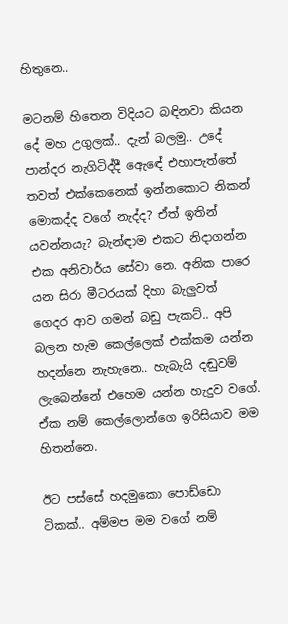හිතුනෙ..

මටනම් හිතෙන විදියට බඳිනවා කියන දේ මහ උගුලක්.. දැන් බලමු.. උදේ පාන්දර නැගිටිද්දී ඇ‍ෙඳේ එහාපැත්තේ තවත් එක්කෙනෙක් ඉන්නකොට නිකන් මොකද්ද ‍වගේ නැද්ද? ඒත් ඉතින් යවන්නයැ? බැන්ඳාම එකට නිදාගන්න එක අනිවාර්ය සේවා නෙ. අනික පාරෙ යන සිරා මීටරයක් දිහා බැලුවත් ගෙදර ආව ගමන් බඩු පැකට්.. අපි බලන හැම කෙල්ලෙක් එක්කම යන්න හදන්නෙ නැහැනෙ.. හැබැයි දඬුවම් ලැබෙන්නේ එහෙම යන්න හැදුව වගේ. ඒක නම් කෙල්ලොන්ගෙ ඉරිසියාව මම හිතන්නෙ.

ඊට පස්සේ හදමුකො පොඩ්ඩො ටිකක්.. අම්මප මම වගේ නම්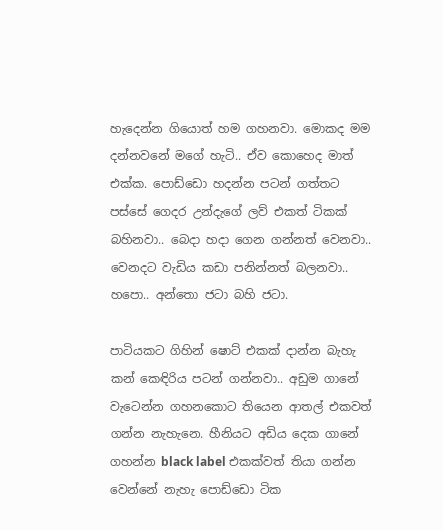හැදෙන්න ගියොත් හම ගහනවා. මොකද මම දන්නවනේ මගේ හැටි.. ඒව කොහෙද මාත් එක්ක. පොඩ්ඩො හදන්න පටන් ගත්තට පස්සේ ගෙදර උන්දැගේ ලව් එකත් ටිකක් බහිනවා.. බෙදා හදා ගෙන ගන්නත් වෙනවා.. වෙනදට වැඩිය කඩා පනින්නත් බලනවා.. හපො.. අන්තො ජ‍ටා බහි ජටා.

පාටියකට ගිහින් ෂොට් එකක් දාන්න බැහැ කන් කෙඳිරිය පටන් ගන්නවා.. අඩුම ගානේ වැටෙන්න ගහනකොට තියෙන ආතල් එකවත් ගන්න නැහැනෙ. හීනියට අඩිය දෙක ගානේ ගහන්න black label එකක්වත් තියා ගන්න වෙන්නේ නැහැ පොඩ්ඩො ටික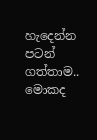හැදෙන්න පටන් ගත්තාම.. මොකද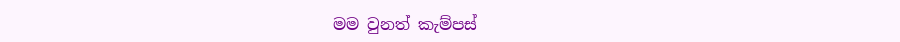මම වුනත් කැම්පස්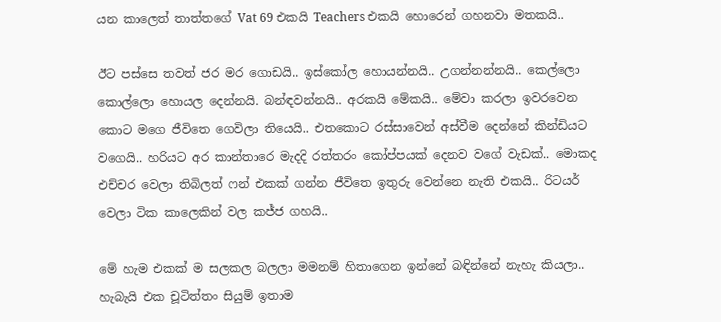යන කාලෙත් තාත්තගේ Vat 69 එකයි Teachers එකයි හොරෙන් ගහනවා මතකයි..

ඊට පස්සෙ තවත් ජර මර ගොඩයි.. ඉස්කෝල හොයන්නයි.. උගන්නන්නයි.. කෙල්ලො කොල්ලො හොයල දෙන්නයි. බන්ඳවන්නයි.. අරකයි මේකයි.. මේවා කරලා ඉවරවෙන කොට මගෙ ජීවිතෙ ගෙවිලා තියෙයි.. එතකොට රස්සාවෙන් අස්වීම දෙන්නේ කින්ඩියට වගෙයි.. හරියට අර කාන්තාරෙ මැදදි රත්තරං කෝප්පයක් දෙනව වගේ වැඩක්.. මොකද එච්චර වෙලා තිබිලත් ෆන් එකක් ගන්න ජීවිතෙ ඉතුරු වෙන්නෙ නැති එකයි.. රිටයර් වෙලා ටික කාලෙකින් වල කජ්ජ ගහයි..

මේ හැම එකක් ම සලකල බලලා මමනම් හිතාගෙන ඉන්නේ බඳින්නේ නැහැ කියලා.. හැබැයි එක චූටිත්තං සියුම් ඉතාම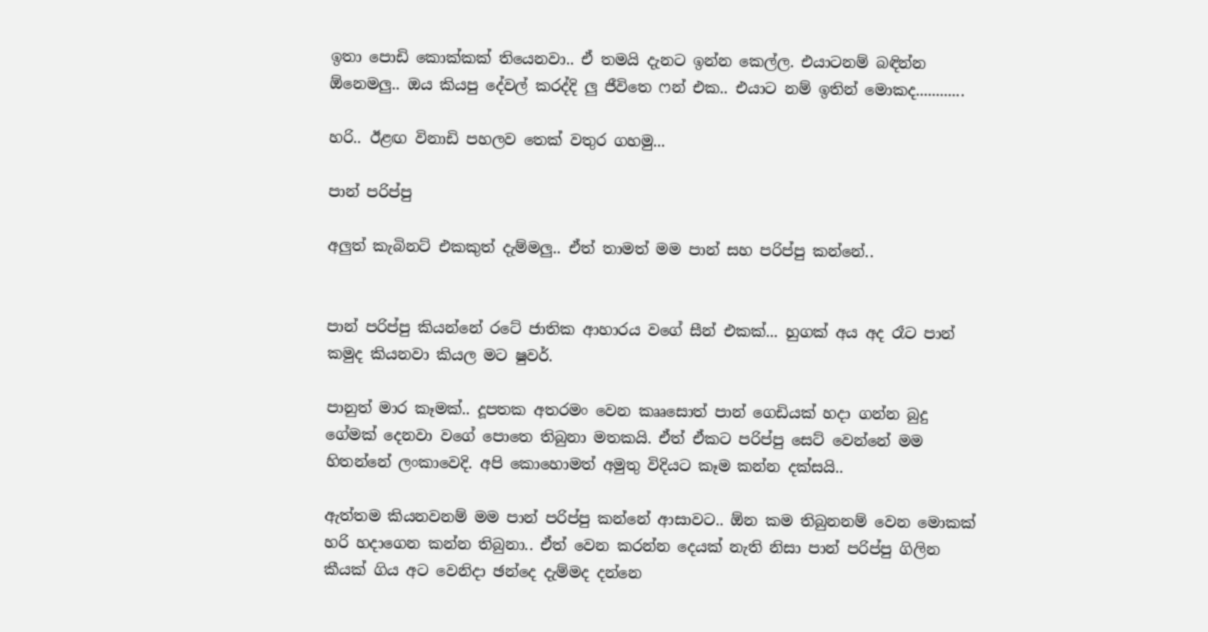ඉතා පොඩි කොක්කක් තියෙනවා.. ඒ තමයි දැනට ඉන්න කෙල්ල. එයාටනම් බඳින්න ඕනෙමලු.. ඔය කියපු දේවල් කරද්දි ලු ජීවිතෙ ෆන් එක.. එයාට නම් ඉතින් මොකද............

හරි.. ඊළඟ විනාඩි පහලව තෙක් වතුර ගහමු...

පාන් පරිප්පු

අලුත් කැබිනට් එකකුත් දැම්මලු.. ඒත් තාමත් මම පාන් සහ පරිප්පු කන්නේ..


පාන් පරිප්පු කියන්නේ රටේ ජාතික ආහාරය වගේ සීන් එකක්... හුගක් අය අද රෑට පාන් කමුද කියනවා කියල මට ෂුවර්.

පානුත් මාර කෑමක්.. දූපතක අතරමං වෙන කෲසොත් පාන් ගෙඩියක් හදා ගන්න බුදු ගේමක් දෙනවා වගේ පොතෙ තිබුනා මතකයි. ඒත් ඒකට පරිප්පු සෙට් වෙන්නේ මම හිතන්නේ ලංකාවෙදි. අපි කොහොමත් අමුතු විදියට කෑම කන්න දක්සයි..

ඇත්තම කියනවනම් මම පාන් පරිප්පු කන්නේ ආසාවට.. ඕන කම තිබුනනම් වෙන මොකක් හරි හදාගෙන කන්න තිබුනා.. ඒත් වෙන කරන්න දෙයක් නැති නිසා පාන් පරිප්පු ගිලින කීයක් ගිය අට වෙනිදා ඡන්දෙ දැම්මද දන්නෙ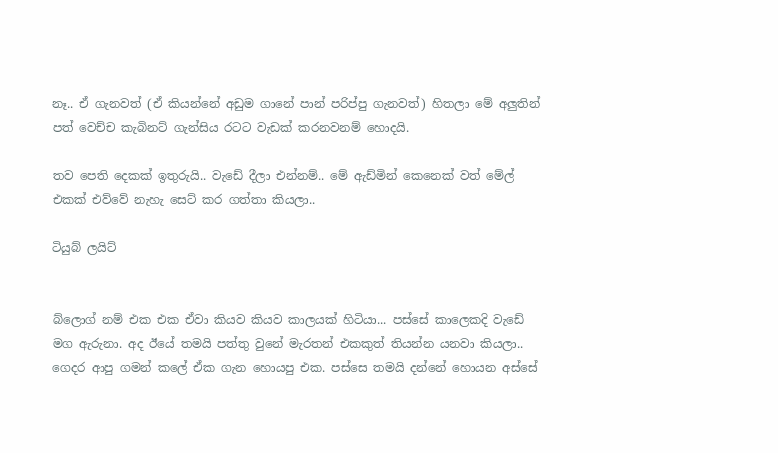නෑ.. ඒ ගැනවත් (ඒ කියන්නේ අඩුම ගානේ පාන් පරිප්පු ගැනවත්) හිතලා මේ අලුතින් පත් වෙච්ච කැබිනට් ගැන්සිය රටට වැඩක් කරනවනම් හොදයි.

තව පෙති දෙකක් ඉතුරුයි.. වැඩේ දීලා එන්නම්.. මේ ඇඩ්මින් කෙනෙක් වත් මේල් එකක් එව්වේ නැහැ සෙට් කර ගත්තා කියලා..

ටියුබ් ලයිට්


බ්ලොග් නම් එක එක ඒවා කියව කියව කාලයක් හිටියා... පස්සේ කාලෙකදි වැඩේ මග ඇරුනා. අද ඊයේ තමයි පත්තු වුනේ මැරතන් එකකුත් තියන්න යනවා කියලා.. ගෙදර ආපු ගමන් කලේ ඒක ගැන හොයපු එක. පස්සෙ තමයි දන්නේ හොයන අස්සේ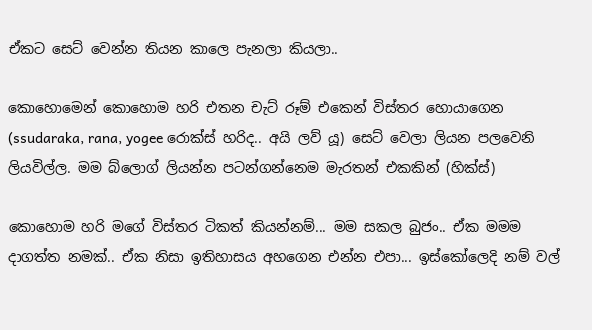ඒකට සෙට් වෙන්න තියන කාලෙ පැනලා කියලා..

කොහොමෙන් කොහොම හරි එතන චැට් රූම් එ‍කෙන් විස්තර හොයාගෙන (ssudaraka, rana, yogee රොක්ස් හරිද.. අයි ලව් යූ) සෙට් වෙලා ලියන පලවෙනි ලියවිල්ල. මම බ්ලොග් ලියන්‍න පටන්ගන්නෙම මැරතන් එකකින් (හික්ස්)

කොහොම හරි මගේ විස්තර ටිකත් කියන්නම්... මම සකල බුජං.. ඒක මමම දාගත්ත නමක්.. ඒක නිසා ඉතිහාසය අහගෙන එන්න එපා... ඉස්කෝලෙදි නම් වල්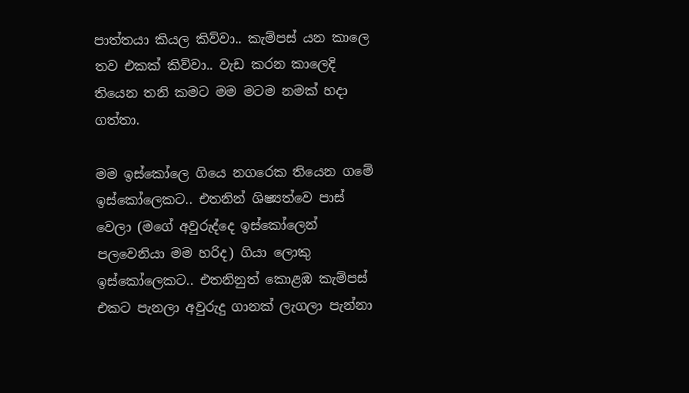පාත්තයා කියල කිව්වා.. කැම්පස් යන කාලෙ තව එකක් කිව්වා.. වැඩ කරන කාලෙදි තියෙන තනි කමට මම මටම නමක් හදා ගත්තා.

මම ඉස්කෝ‍ලෙ ගියෙ නගරෙක තියෙන ගමේ ඉස්කෝලෙකට.. එතනින් ශිෂ්‍යත්වෙ පාස් වෙලා (මගේ අවුරුද්දෙ ඉස්කෝලෙන් පලවෙනියා මම හරිද) ගියා ලොකු ඉස්කෝලෙකට.. එතනිනුත් කොළඹ කැම්පස් එකට පැනලා අවුරුදු ගානක් ලැගලා පැන්නා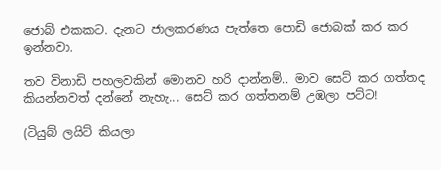ජොබ් එකකට. දැනට ජාලකරණය පැත්තෙ පොඩි ජොබක් කර කර ඉන්නවා.

තව විනාඩි පහලවකින් මොනව හරි දාන්නම්.. මාව සෙට් කර ගත්තද කියන්නවත් දන්නේ නැහැ... සෙට් කර ගත්තනම් උඹලා පට්ට!

(ටියුබ් ලයිට් කියලා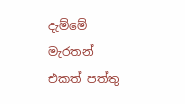දැම්මේ මැරතන් එකත් පත්තු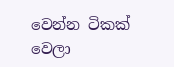වෙන්න ටිකක් වෙලා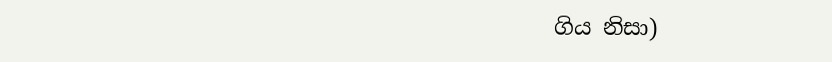ගිය නිසා)